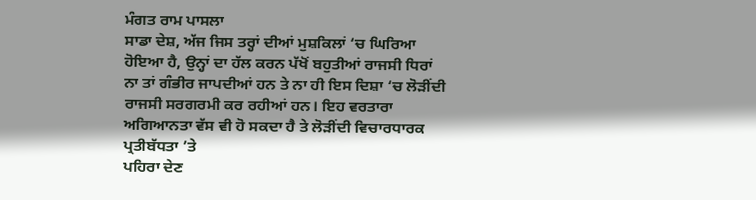ਮੰਗਤ ਰਾਮ ਪਾਸਲਾ
ਸਾਡਾ ਦੇਸ਼, ਅੱਜ ਜਿਸ ਤਰ੍ਹਾਂ ਦੀਆਂ ਮੁਸ਼ਕਿਲਾਂ ‘ਚ ਘਿਰਿਆ ਹੋਇਆ ਹੈ, ਉਨ੍ਹਾਂ ਦਾ ਹੱਲ ਕਰਨ ਪੱਖੋਂ ਬਹੁਤੀਆਂ ਰਾਜਸੀ ਧਿਰਾਂ ਨਾ ਤਾਂ ਗੰਭੀਰ ਜਾਪਦੀਆਂ ਹਨ ਤੇ ਨਾ ਹੀ ਇਸ ਦਿਸ਼ਾ ‘ਚ ਲੋੜੀਂਦੀ ਰਾਜਸੀ ਸਰਗਰਮੀ ਕਰ ਰਹੀਆਂ ਹਨ। ਇਹ ਵਰਤਾਰਾ ਅਗਿਆਨਤਾ ਵੱਸ ਵੀ ਹੋ ਸਕਦਾ ਹੈ ਤੇ ਲੋੜੀਂਦੀ ਵਿਚਾਰਧਾਰਕ ਪ੍ਰਤੀਬੱਧਤਾ ’ਤੇ
ਪਹਿਰਾ ਦੇਣ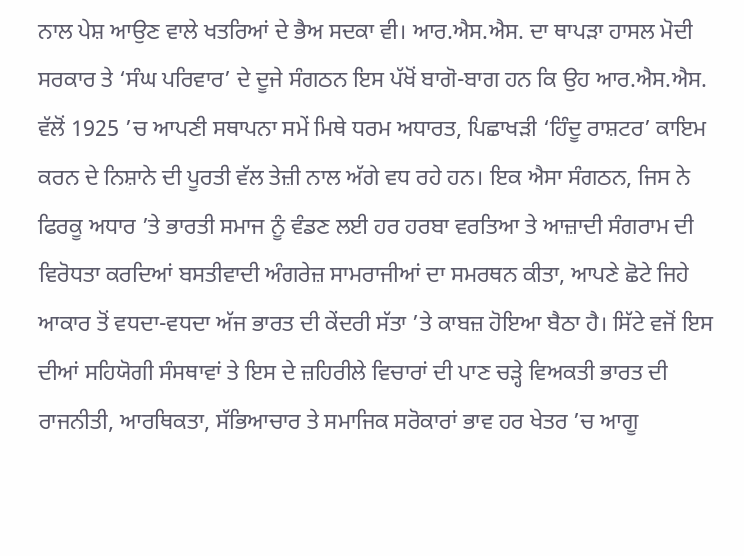ਨਾਲ ਪੇਸ਼ ਆਉਣ ਵਾਲੇ ਖਤਰਿਆਂ ਦੇ ਭੈਅ ਸਦਕਾ ਵੀ। ਆਰ.ਐਸ.ਐਸ. ਦਾ ਥਾਪੜਾ ਹਾਸਲ ਮੋਦੀ ਸਰਕਾਰ ਤੇ ‘ਸੰਘ ਪਰਿਵਾਰ’ ਦੇ ਦੂਜੇ ਸੰਗਠਨ ਇਸ ਪੱਖੋਂ ਬਾਗੋ-ਬਾਗ ਹਨ ਕਿ ਉਹ ਆਰ.ਐਸ.ਐਸ. ਵੱਲੋਂ 1925 ’ਚ ਆਪਣੀ ਸਥਾਪਨਾ ਸਮੇਂ ਮਿਥੇ ਧਰਮ ਅਧਾਰਤ, ਪਿਛਾਖੜੀ ‘ਹਿੰਦੂ ਰਾਸ਼ਟਰ’ ਕਾਇਮ ਕਰਨ ਦੇ ਨਿਸ਼ਾਨੇ ਦੀ ਪੂਰਤੀ ਵੱਲ ਤੇਜ਼ੀ ਨਾਲ ਅੱਗੇ ਵਧ ਰਹੇ ਹਨ। ਇਕ ਐਸਾ ਸੰਗਠਨ, ਜਿਸ ਨੇ ਫਿਰਕੂ ਅਧਾਰ ’ਤੇ ਭਾਰਤੀ ਸਮਾਜ ਨੂੰ ਵੰਡਣ ਲਈ ਹਰ ਹਰਬਾ ਵਰਤਿਆ ਤੇ ਆਜ਼ਾਦੀ ਸੰਗਰਾਮ ਦੀ ਵਿਰੋਧਤਾ ਕਰਦਿਆਂ ਬਸਤੀਵਾਦੀ ਅੰਗਰੇਜ਼ ਸਾਮਰਾਜੀਆਂ ਦਾ ਸਮਰਥਨ ਕੀਤਾ, ਆਪਣੇ ਛੋਟੇ ਜਿਹੇ ਆਕਾਰ ਤੋਂ ਵਧਦਾ-ਵਧਦਾ ਅੱਜ ਭਾਰਤ ਦੀ ਕੇਂਦਰੀ ਸੱਤਾ ’ਤੇ ਕਾਬਜ਼ ਹੋਇਆ ਬੈਠਾ ਹੈ। ਸਿੱਟੇ ਵਜੋਂ ਇਸ ਦੀਆਂ ਸਹਿਯੋਗੀ ਸੰਸਥਾਵਾਂ ਤੇ ਇਸ ਦੇ ਜ਼ਹਿਰੀਲੇ ਵਿਚਾਰਾਂ ਦੀ ਪਾਣ ਚੜ੍ਹੇ ਵਿਅਕਤੀ ਭਾਰਤ ਦੀ ਰਾਜਨੀਤੀ, ਆਰਥਿਕਤਾ, ਸੱਭਿਆਚਾਰ ਤੇ ਸਮਾਜਿਕ ਸਰੋਕਾਰਾਂ ਭਾਵ ਹਰ ਖੇਤਰ ’ਚ ਆਗੂ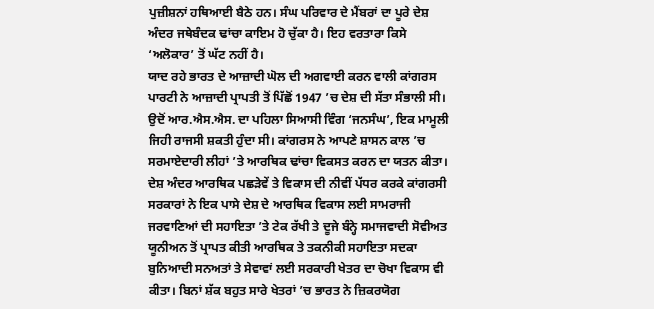ਪੁਜ਼ੀਸ਼ਨਾਂ ਹਥਿਆਈ ਬੈਠੇ ਹਨ। ਸੰਘ ਪਰਿਵਾਰ ਦੇ ਮੈਂਬਰਾਂ ਦਾ ਪੂਰੇ ਦੇਸ਼ ਅੰਦਰ ਜਥੇਬੰਦਕ ਢਾਂਚਾ ਕਾਇਮ ਹੋ ਚੁੱਕਾ ਹੈ। ਇਹ ਵਰਤਾਰਾ ਕਿਸੇ ‘ਅਲੋਕਾਰ’ ਤੋਂ ਘੱਟ ਨਹੀਂ ਹੈ।
ਯਾਦ ਰਹੇ ਭਾਰਤ ਦੇ ਆਜ਼ਾਦੀ ਘੋਲ ਦੀ ਅਗਵਾਈ ਕਰਨ ਵਾਲੀ ਕਾਂਗਰਸ ਪਾਰਟੀ ਨੇ ਆਜ਼ਾਦੀ ਪ੍ਰਾਪਤੀ ਤੋਂ ਪਿੱਛੋਂ 1947 ’ਚ ਦੇਸ਼ ਦੀ ਸੱਤਾ ਸੰਭਾਲੀ ਸੀ। ਉਦੋਂ ਆਰ.ਐਸ.ਐਸ. ਦਾ ਪਹਿਲਾ ਸਿਆਸੀ ਵਿੰਗ ‘ਜਨਸੰਘ’, ਇਕ ਮਾਮੂਲੀ ਜਿਹੀ ਰਾਜਸੀ ਸ਼ਕਤੀ ਹੁੰਦਾ ਸੀ। ਕਾਂਗਰਸ ਨੇ ਆਪਣੇ ਸ਼ਾਸਨ ਕਾਲ ’ਚ ਸਰਮਾਏਦਾਰੀ ਲੀਹਾਂ ’ਤੇ ਆਰਥਿਕ ਢਾਂਚਾ ਵਿਕਸਤ ਕਰਨ ਦਾ ਯਤਨ ਕੀਤਾ। ਦੇਸ਼ ਅੰਦਰ ਆਰਥਿਕ ਪਛੜੇਵੇਂ ਤੇ ਵਿਕਾਸ ਦੀ ਨੀਵੀਂ ਪੱਧਰ ਕਰਕੇ ਕਾਂਗਰਸੀ ਸਰਕਾਰਾਂ ਨੇ ਇਕ ਪਾਸੇ ਦੇਸ਼ ਦੇ ਆਰਥਿਕ ਵਿਕਾਸ ਲਈ ਸਾਮਰਾਜੀ ਜਰਵਾਣਿਆਂ ਦੀ ਸਹਾਇਤਾ ’ਤੇ ਟੇਕ ਰੱਖੀ ਤੇ ਦੂਜੇ ਬੰਨ੍ਹੇ ਸਮਾਜਵਾਦੀ ਸੋਵੀਅਤ ਯੂਨੀਅਨ ਤੋਂ ਪ੍ਰਾਪਤ ਕੀਤੀ ਆਰਥਿਕ ਤੇ ਤਕਨੀਕੀ ਸਹਾਇਤਾ ਸਦਕਾ ਬੁਨਿਆਦੀ ਸਨਅਤਾਂ ਤੇ ਸੇਵਾਵਾਂ ਲਈ ਸਰਕਾਰੀ ਖੇਤਰ ਦਾ ਚੋਖਾ ਵਿਕਾਸ ਵੀ ਕੀਤਾ। ਬਿਨਾਂ ਸ਼ੱਕ ਬਹੁਤ ਸਾਰੇ ਖੇਤਰਾਂ ’ਚ ਭਾਰਤ ਨੇ ਜ਼ਿਕਰਯੋਗ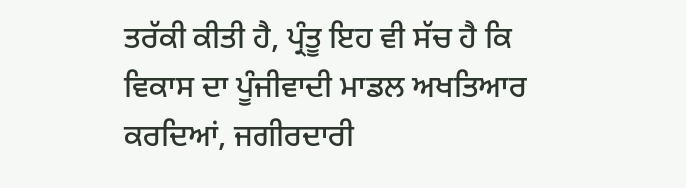ਤਰੱਕੀ ਕੀਤੀ ਹੈ, ਪ੍ਰੰਤੂ ਇਹ ਵੀ ਸੱਚ ਹੈ ਕਿ ਵਿਕਾਸ ਦਾ ਪੂੰਜੀਵਾਦੀ ਮਾਡਲ ਅਖਤਿਆਰ ਕਰਦਿਆਂ, ਜਗੀਰਦਾਰੀ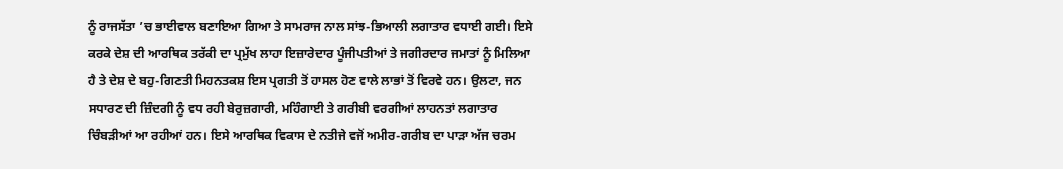ਨੂੰ ਰਾਜਸੱਤਾ ’ਚ ਭਾਈਵਾਲ ਬਣਾਇਆ ਗਿਆ ਤੇ ਸਾਮਰਾਜ ਨਾਲ ਸਾਂਝ-ਭਿਆਲੀ ਲਗਾਤਾਰ ਵਧਾਈ ਗਈ। ਇਸੇ ਕਰਕੇ ਦੇਸ਼ ਦੀ ਆਰਥਿਕ ਤਰੱਕੀ ਦਾ ਪ੍ਰਮੁੱਖ ਲਾਹਾ ਇਜ਼ਾਰੇਦਾਰ ਪੂੰਜੀਪਤੀਆਂ ਤੇ ਜਗੀਰਦਾਰ ਜਮਾਤਾਂ ਨੂੰ ਮਿਲਿਆ ਹੈ ਤੇ ਦੇਸ਼ ਦੇ ਬਹੁ-ਗਿਣਤੀ ਮਿਹਨਤਕਸ਼ ਇਸ ਪ੍ਰਗਤੀ ਤੋਂ ਹਾਸਲ ਹੋਣ ਵਾਲੇ ਲਾਭਾਂ ਤੋਂ ਵਿਰਵੇ ਹਨ। ਉਲਟਾ, ਜਨ ਸਧਾਰਣ ਦੀ ਜ਼ਿੰਦਗੀ ਨੂੰ ਵਧ ਰਹੀ ਬੇਰੁਜ਼ਗਾਰੀ, ਮਹਿੰਗਾਈ ਤੇ ਗਰੀਬੀ ਵਰਗੀਆਂ ਲਾਹਨਤਾਂ ਲਗਾਤਾਰ ਚਿੰਬੜੀਆਂ ਆ ਰਹੀਆਂ ਹਨ। ਇਸੇ ਆਰਥਿਕ ਵਿਕਾਸ ਦੇ ਨਤੀਜੇ ਵਜੋਂ ਅਮੀਰ-ਗਰੀਬ ਦਾ ਪਾੜਾ ਅੱਜ ਚਰਮ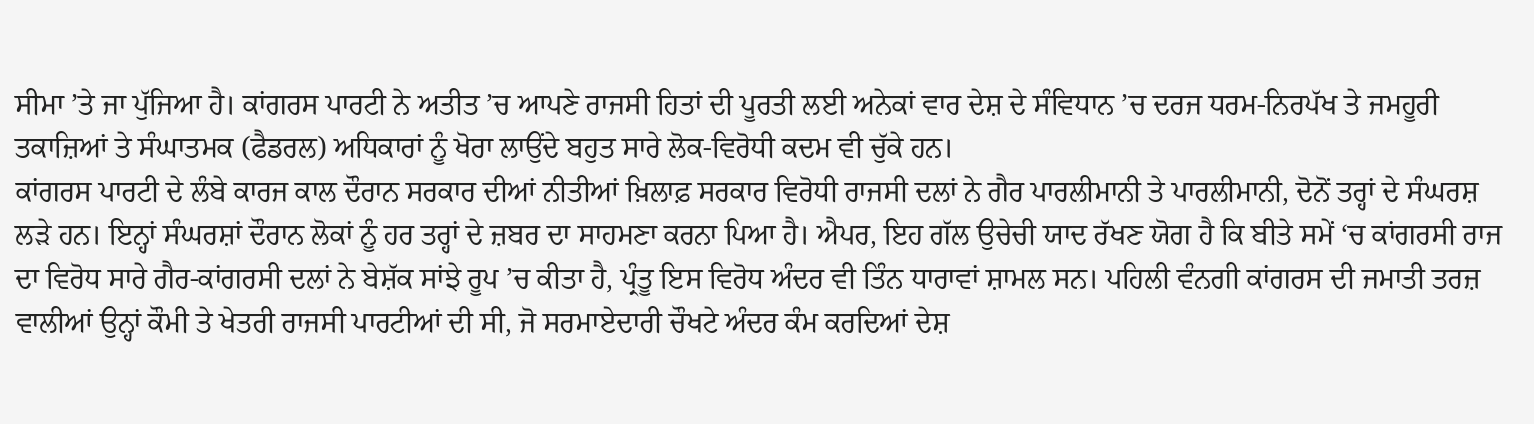ਸੀਮਾ ’ਤੇ ਜਾ ਪੁੱਜਿਆ ਹੈ। ਕਾਂਗਰਸ ਪਾਰਟੀ ਨੇ ਅਤੀਤ ’ਚ ਆਪਣੇ ਰਾਜਸੀ ਹਿਤਾਂ ਦੀ ਪੂਰਤੀ ਲਈ ਅਨੇਕਾਂ ਵਾਰ ਦੇਸ਼ ਦੇ ਸੰਵਿਧਾਨ ’ਚ ਦਰਜ ਧਰਮ-ਨਿਰਪੱਖ ਤੇ ਜਮਹੂਰੀ ਤਕਾਜ਼ਿਆਂ ਤੇ ਸੰਘਾਤਮਕ (ਫੈਡਰਲ) ਅਧਿਕਾਰਾਂ ਨੂੰ ਖੋਰਾ ਲਾਉਂਦੇ ਬਹੁਤ ਸਾਰੇ ਲੋਕ-ਵਿਰੋਧੀ ਕਦਮ ਵੀ ਚੁੱਕੇ ਹਨ।
ਕਾਂਗਰਸ ਪਾਰਟੀ ਦੇ ਲੰਬੇ ਕਾਰਜ ਕਾਲ ਦੌਰਾਨ ਸਰਕਾਰ ਦੀਆਂ ਨੀਤੀਆਂ ਖ਼ਿਲਾਫ਼ ਸਰਕਾਰ ਵਿਰੋਧੀ ਰਾਜਸੀ ਦਲਾਂ ਨੇ ਗੈਰ ਪਾਰਲੀਮਾਨੀ ਤੇ ਪਾਰਲੀਮਾਨੀ, ਦੋਨੋਂ ਤਰ੍ਹਾਂ ਦੇ ਸੰਘਰਸ਼ ਲੜੇ ਹਨ। ਇਨ੍ਹਾਂ ਸੰਘਰਸ਼ਾਂ ਦੌਰਾਨ ਲੋਕਾਂ ਨੂੰ ਹਰ ਤਰ੍ਹਾਂ ਦੇ ਜ਼ਬਰ ਦਾ ਸਾਹਮਣਾ ਕਰਨਾ ਪਿਆ ਹੈ। ਐਪਰ, ਇਹ ਗੱਲ ਉਚੇਚੀ ਯਾਦ ਰੱਖਣ ਯੋਗ ਹੈ ਕਿ ਬੀਤੇ ਸਮੇਂ ‘ਚ ਕਾਂਗਰਸੀ ਰਾਜ ਦਾ ਵਿਰੋਧ ਸਾਰੇ ਗੈਰ-ਕਾਂਗਰਸੀ ਦਲਾਂ ਨੇ ਬੇਸ਼ੱਕ ਸਾਂਝੇ ਰੂਪ ’ਚ ਕੀਤਾ ਹੈ, ਪ੍ਰੰਤੂ ਇਸ ਵਿਰੋਧ ਅੰਦਰ ਵੀ ਤਿੰਨ ਧਾਰਾਵਾਂ ਸ਼ਾਮਲ ਸਨ। ਪਹਿਲੀ ਵੰਨਗੀ ਕਾਂਗਰਸ ਦੀ ਜਮਾਤੀ ਤਰਜ਼ ਵਾਲੀਆਂ ਉਨ੍ਹਾਂ ਕੌਮੀ ਤੇ ਖੇਤਰੀ ਰਾਜਸੀ ਪਾਰਟੀਆਂ ਦੀ ਸੀ, ਜੋ ਸਰਮਾਏਦਾਰੀ ਚੌਖਟੇ ਅੰਦਰ ਕੰਮ ਕਰਦਿਆਂ ਦੇਸ਼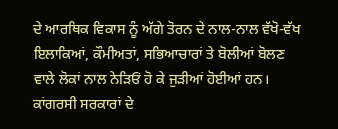ਦੇ ਆਰਥਿਕ ਵਿਕਾਸ ਨੂੰ ਅੱਗੇ ਤੋਰਨ ਦੇ ਨਾਲ-ਨਾਲ ਵੱਖੋ-ਵੱਖ ਇਲਾਕਿਆਂ, ਕੌਮੀਅਤਾਂ, ਸਭਿਆਚਾਰਾਂ ਤੇ ਬੋਲੀਆਂ ਬੋਲਣ ਵਾਲੇ ਲੋਕਾਂ ਨਾਲ ਨੇੜਿਓਂ ਹੋ ਕੇ ਜੁੜੀਆਂ ਹੋਈਆਂ ਹਨ। ਕਾਂਗਰਸੀ ਸਰਕਾਰਾਂ ਦੇ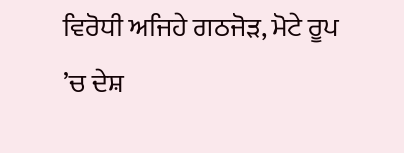ਵਿਰੋਧੀ ਅਜਿਹੇ ਗਠਜੋੜ, ਮੋਟੇ ਰੂਪ ’ਚ ਦੇਸ਼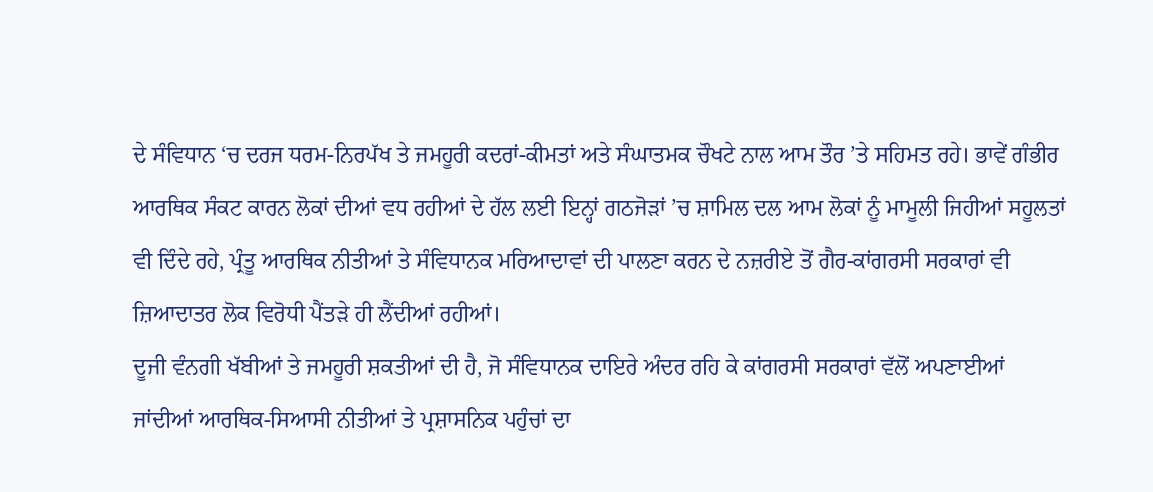ਦੇ ਸੰਵਿਧਾਨ ‘ਚ ਦਰਜ ਧਰਮ-ਨਿਰਪੱਖ ਤੇ ਜਮਹੂਰੀ ਕਦਰਾਂ-ਕੀਮਤਾਂ ਅਤੇ ਸੰਘਾਤਮਕ ਚੌਖਟੇ ਨਾਲ ਆਮ ਤੌਰ ’ਤੇ ਸਹਿਮਤ ਰਹੇ। ਭਾਵੇਂ ਗੰਭੀਰ ਆਰਥਿਕ ਸੰਕਟ ਕਾਰਨ ਲੋਕਾਂ ਦੀਆਂ ਵਧ ਰਹੀਆਂ ਦੇ ਹੱਲ ਲਈ ਇਨ੍ਹਾਂ ਗਠਜੋੜਾਂ ’ਚ ਸ਼ਾਮਿਲ ਦਲ ਆਮ ਲੋਕਾਂ ਨੂੰ ਮਾਮੂਲੀ ਜਿਹੀਆਂ ਸਹੂਲਤਾਂ ਵੀ ਦਿੰਦੇ ਰਹੇ, ਪ੍ਰੰਤੂ ਆਰਥਿਕ ਨੀਤੀਆਂ ਤੇ ਸੰਵਿਧਾਨਕ ਮਰਿਆਦਾਵਾਂ ਦੀ ਪਾਲਣਾ ਕਰਨ ਦੇ ਨਜ਼ਰੀਏ ਤੋਂ ਗੈਰ-ਕਾਂਗਰਸੀ ਸਰਕਾਰਾਂ ਵੀ ਜ਼ਿਆਦਾਤਰ ਲੋਕ ਵਿਰੋਧੀ ਪੈਂਤੜੇ ਹੀ ਲੈਂਦੀਆਂ ਰਹੀਆਂ।
ਦੂਜੀ ਵੰਨਗੀ ਖੱਬੀਆਂ ਤੇ ਜਮਹੂਰੀ ਸ਼ਕਤੀਆਂ ਦੀ ਹੈ, ਜੋ ਸੰਵਿਧਾਨਕ ਦਾਇਰੇ ਅੰਦਰ ਰਹਿ ਕੇ ਕਾਂਗਰਸੀ ਸਰਕਾਰਾਂ ਵੱਲੋਂ ਅਪਣਾਈਆਂ ਜਾਂਦੀਆਂ ਆਰਥਿਕ-ਸਿਆਸੀ ਨੀਤੀਆਂ ਤੇ ਪ੍ਰਸ਼ਾਸਨਿਕ ਪਹੁੰਚਾਂ ਦਾ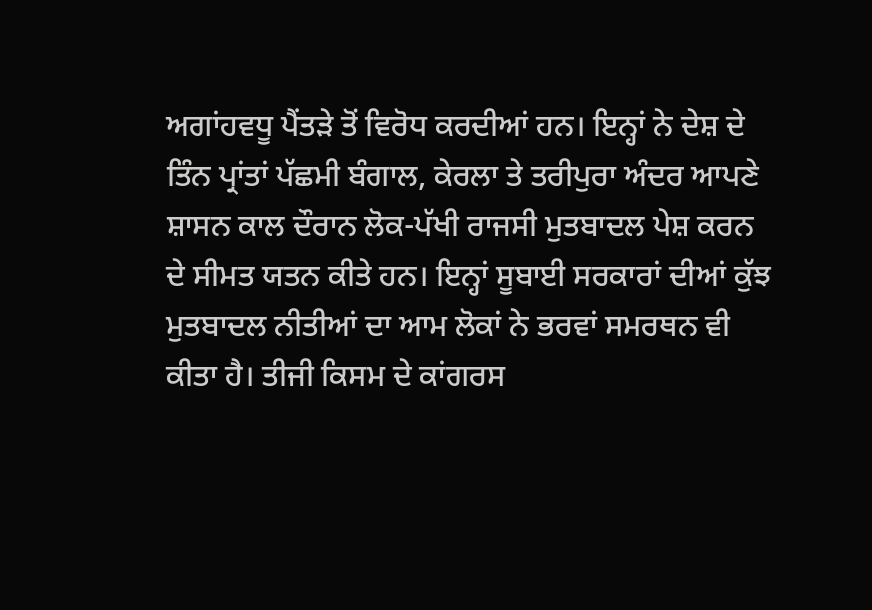ਅਗਾਂਹਵਧੂ ਪੈਂਤੜੇ ਤੋਂ ਵਿਰੋਧ ਕਰਦੀਆਂ ਹਨ। ਇਨ੍ਹਾਂ ਨੇ ਦੇਸ਼ ਦੇ ਤਿੰਨ ਪ੍ਰਾਂਤਾਂ ਪੱਛਮੀ ਬੰਗਾਲ, ਕੇਰਲਾ ਤੇ ਤਰੀਪੁਰਾ ਅੰਦਰ ਆਪਣੇ ਸ਼ਾਸਨ ਕਾਲ ਦੌਰਾਨ ਲੋਕ-ਪੱਖੀ ਰਾਜਸੀ ਮੁਤਬਾਦਲ ਪੇਸ਼ ਕਰਨ ਦੇ ਸੀਮਤ ਯਤਨ ਕੀਤੇ ਹਨ। ਇਨ੍ਹਾਂ ਸੂਬਾਈ ਸਰਕਾਰਾਂ ਦੀਆਂ ਕੁੱਝ ਮੁਤਬਾਦਲ ਨੀਤੀਆਂ ਦਾ ਆਮ ਲੋਕਾਂ ਨੇ ਭਰਵਾਂ ਸਮਰਥਨ ਵੀ ਕੀਤਾ ਹੈ। ਤੀਜੀ ਕਿਸਮ ਦੇ ਕਾਂਗਰਸ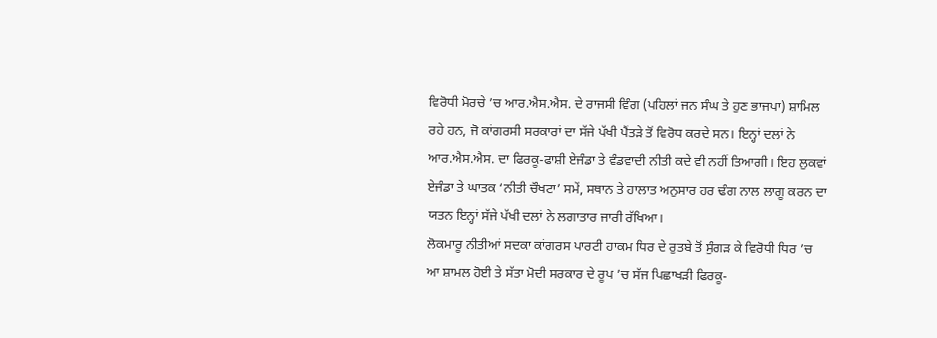ਵਿਰੋਧੀ ਮੋਰਚੇ ’ਚ ਆਰ.ਐਸ.ਐਸ. ਦੇ ਰਾਜਸੀ ਵਿੰਗ (ਪਹਿਲਾਂ ਜਨ ਸੰਘ ਤੇ ਹੁਣ ਭਾਜਪਾ) ਸ਼ਾਮਿਲ ਰਹੇ ਹਨ, ਜੋ ਕਾਂਗਰਸੀ ਸਰਕਾਰਾਂ ਦਾ ਸੱਜੇ ਪੱਖੀ ਪੈਂਤੜੇ ਤੋਂ ਵਿਰੋਧ ਕਰਦੇ ਸਨ। ਇਨ੍ਹਾਂ ਦਲਾਂ ਨੇ ਆਰ.ਐਸ.ਐਸ. ਦਾ ਫਿਰਕੂ-ਫਾਸ਼ੀ ਏਜੰਡਾ ਤੇ ਵੰਡਵਾਦੀ ਨੀਤੀ ਕਦੇ ਵੀ ਨਹੀਂ ਤਿਆਗੀ। ਇਹ ਲੁਕਵਾਂ ਏਜੰਡਾ ਤੇ ਘਾਤਕ ‘ਨੀਤੀ ਚੌਖਟਾ’ ਸਮੇਂ, ਸਥਾਨ ਤੇ ਹਾਲਾਤ ਅਨੁਸਾਰ ਹਰ ਢੰਗ ਨਾਲ ਲਾਗੂ ਕਰਨ ਦਾ ਯਤਨ ਇਨ੍ਹਾਂ ਸੱਜੇ ਪੱਖੀ ਦਲਾਂ ਨੇ ਲਗਾਤਾਰ ਜਾਰੀ ਰੱਖਿਆ।
ਲੋਕਮਾਰੂ ਨੀਤੀਆਂ ਸਦਕਾ ਕਾਂਗਰਸ ਪਾਰਟੀ ਹਾਕਮ ਧਿਰ ਦੇ ਰੁਤਬੇ ਤੋਂ ਸੁੰਗੜ ਕੇ ਵਿਰੋਧੀ ਧਿਰ ’ਚ ਆ ਸ਼ਾਮਲ ਹੋਈ ਤੇ ਸੱਤਾ ਮੋਦੀ ਸਰਕਾਰ ਦੇ ਰੂਪ ’ਚ ਸੱਜ ਪਿਛਾਖੜੀ ਫਿਰਕੂ-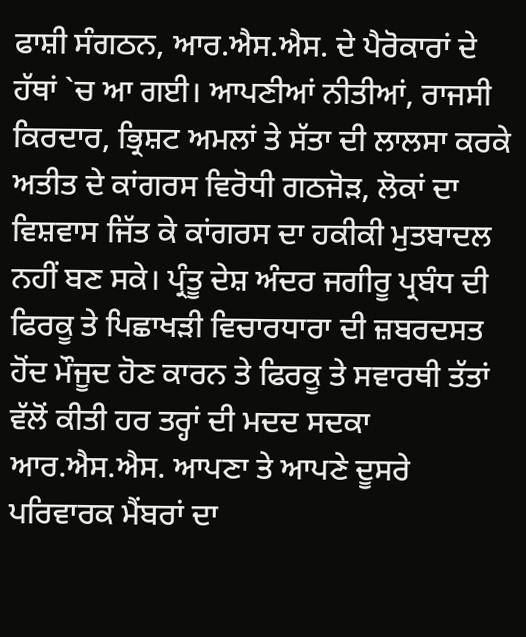ਫਾਸ਼ੀ ਸੰਗਠਨ, ਆਰ.ਐਸ.ਐਸ. ਦੇ ਪੈਰੋਕਾਰਾਂ ਦੇ ਹੱਥਾਂ `ਚ ਆ ਗਈ। ਆਪਣੀਆਂ ਨੀਤੀਆਂ, ਰਾਜਸੀ ਕਿਰਦਾਰ, ਭ੍ਰਿਸ਼ਟ ਅਮਲਾਂ ਤੇ ਸੱਤਾ ਦੀ ਲਾਲਸਾ ਕਰਕੇ ਅਤੀਤ ਦੇ ਕਾਂਗਰਸ ਵਿਰੋਧੀ ਗਠਜੋੜ, ਲੋਕਾਂ ਦਾ ਵਿਸ਼ਵਾਸ ਜਿੱਤ ਕੇ ਕਾਂਗਰਸ ਦਾ ਹਕੀਕੀ ਮੁਤਬਾਦਲ ਨਹੀਂ ਬਣ ਸਕੇ। ਪ੍ਰੰਤੂ ਦੇਸ਼ ਅੰਦਰ ਜਗੀਰੂ ਪ੍ਰਬੰਧ ਦੀ ਫਿਰਕੂ ਤੇ ਪਿਛਾਖੜੀ ਵਿਚਾਰਧਾਰਾ ਦੀ ਜ਼ਬਰਦਸਤ ਹੋਂਦ ਮੌਜੂਦ ਹੋਣ ਕਾਰਨ ਤੇ ਫਿਰਕੂ ਤੇ ਸਵਾਰਥੀ ਤੱਤਾਂ ਵੱਲੋਂ ਕੀਤੀ ਹਰ ਤਰ੍ਹਾਂ ਦੀ ਮਦਦ ਸਦਕਾ ਆਰ.ਐਸ.ਐਸ. ਆਪਣਾ ਤੇ ਆਪਣੇ ਦੂਸਰੇ ਪਰਿਵਾਰਕ ਮੈਂਬਰਾਂ ਦਾ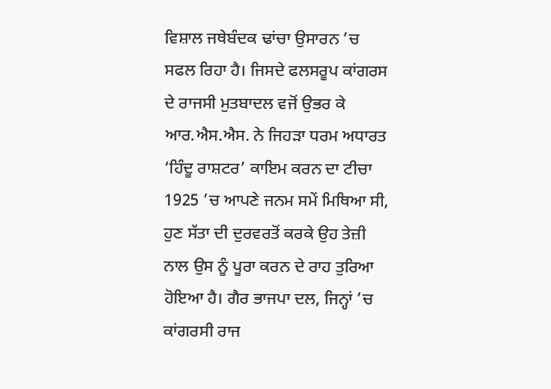ਵਿਸ਼ਾਲ ਜਥੇਬੰਦਕ ਢਾਂਚਾ ਉਸਾਰਨ ’ਚ ਸਫਲ ਰਿਹਾ ਹੈ। ਜਿਸਦੇ ਫਲਸਰੂਪ ਕਾਂਗਰਸ ਦੇ ਰਾਜਸੀ ਮੁਤਬਾਦਲ ਵਜੋਂ ਉਭਰ ਕੇ ਆਰ.ਐਸ.ਐਸ. ਨੇ ਜਿਹੜਾ ਧਰਮ ਅਧਾਰਤ ‘ਹਿੰਦੂ ਰਾਸ਼ਟਰ’ ਕਾਇਮ ਕਰਨ ਦਾ ਟੀਚਾ 1925 ’ਚ ਆਪਣੇ ਜਨਮ ਸਮੇਂ ਮਿਥਿਆ ਸੀ, ਹੁਣ ਸੱਤਾ ਦੀ ਦੁਰਵਰਤੋਂ ਕਰਕੇ ਉਹ ਤੇਜ਼ੀ ਨਾਲ ਉਸ ਨੂੰ ਪੂਰਾ ਕਰਨ ਦੇ ਰਾਹ ਤੁਰਿਆ ਹੋਇਆ ਹੈ। ਗੈਰ ਭਾਜਪਾ ਦਲ, ਜਿਨ੍ਹਾਂ ’ਚ ਕਾਂਗਰਸੀ ਰਾਜ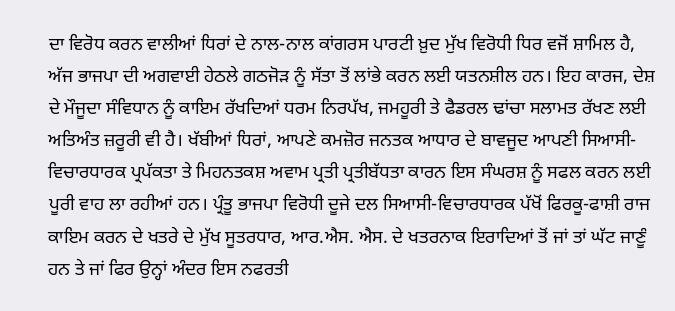ਦਾ ਵਿਰੋਧ ਕਰਨ ਵਾਲੀਆਂ ਧਿਰਾਂ ਦੇ ਨਾਲ-ਨਾਲ ਕਾਂਗਰਸ ਪਾਰਟੀ ਖ਼ੁਦ ਮੁੱਖ ਵਿਰੋਧੀ ਧਿਰ ਵਜੋਂ ਸ਼ਾਮਿਲ ਹੈ, ਅੱਜ ਭਾਜਪਾ ਦੀ ਅਗਵਾਈ ਹੇਠਲੇ ਗਠਜੋੜ ਨੂੰ ਸੱਤਾ ਤੋਂ ਲਾਂਭੇ ਕਰਨ ਲਈ ਯਤਨਸ਼ੀਲ ਹਨ। ਇਹ ਕਾਰਜ, ਦੇਸ਼ ਦੇ ਮੌਜੂਦਾ ਸੰਵਿਧਾਨ ਨੂੰ ਕਾਇਮ ਰੱਖਦਿਆਂ ਧਰਮ ਨਿਰਪੱਖ, ਜਮਹੂਰੀ ਤੇ ਫੈਡਰਲ ਢਾਂਚਾ ਸਲਾਮਤ ਰੱਖਣ ਲਈ ਅਤਿਅੰਤ ਜ਼ਰੂਰੀ ਵੀ ਹੈ। ਖੱਬੀਆਂ ਧਿਰਾਂ, ਆਪਣੇ ਕਮਜ਼ੋਰ ਜਨਤਕ ਆਧਾਰ ਦੇ ਬਾਵਜੂਦ ਆਪਣੀ ਸਿਆਸੀ-ਵਿਚਾਰਧਾਰਕ ਪ੍ਰਪੱਕਤਾ ਤੇ ਮਿਹਨਤਕਸ਼ ਅਵਾਮ ਪ੍ਰਤੀ ਪ੍ਰਤੀਬੱਧਤਾ ਕਾਰਨ ਇਸ ਸੰਘਰਸ਼ ਨੂੰ ਸਫਲ ਕਰਨ ਲਈ ਪੂਰੀ ਵਾਹ ਲਾ ਰਹੀਆਂ ਹਨ। ਪ੍ਰੰਤੂ ਭਾਜਪਾ ਵਿਰੋਧੀ ਦੂਜੇ ਦਲ ਸਿਆਸੀ-ਵਿਚਾਰਧਾਰਕ ਪੱਖੋਂ ਫਿਰਕੂ-ਫਾਸ਼ੀ ਰਾਜ ਕਾਇਮ ਕਰਨ ਦੇ ਖਤਰੇ ਦੇ ਮੁੱਖ ਸੂਤਰਧਾਰ, ਆਰ.ਐਸ. ਐਸ. ਦੇ ਖਤਰਨਾਕ ਇਰਾਦਿਆਂ ਤੋਂ ਜਾਂ ਤਾਂ ਘੱਟ ਜਾਣੂੰ ਹਨ ਤੇ ਜਾਂ ਫਿਰ ਉਨ੍ਹਾਂ ਅੰਦਰ ਇਸ ਨਫਰਤੀ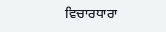ਵਿਚਾਰਧਾਰਾ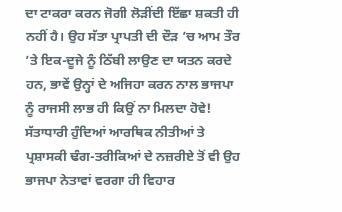ਦਾ ਟਾਕਰਾ ਕਰਨ ਜੋਗੀ ਲੋੜੀਂਦੀ ਇੱਛਾ ਸ਼ਕਤੀ ਹੀ ਨਹੀਂ ਹੈ। ਉਹ ਸੱਤਾ ਪ੍ਰਾਪਤੀ ਦੀ ਦੌੜ ’ਚ ਆਮ ਤੌਰ ’ਤੇ ਇਕ-ਦੂਜੇ ਨੂੰ ਠਿੱਬੀ ਲਾਉਣ ਦਾ ਯਤਨ ਕਰਦੇ ਹਨ, ਭਾਵੇਂ ਉਨ੍ਹਾਂ ਦੇ ਅਜਿਹਾ ਕਰਨ ਨਾਲ ਭਾਜਪਾ ਨੂੰ ਰਾਜਸੀ ਲਾਭ ਹੀ ਕਿਉਂ ਨਾ ਮਿਲਦਾ ਹੋਵੇ! ਸੱਤਾਧਾਰੀ ਹੁੰਦਿਆਂ ਆਰਥਿਕ ਨੀਤੀਆਂ ਤੇ ਪ੍ਰਸ਼ਾਸਕੀ ਢੰਗ-ਤਰੀਕਿਆਂ ਦੇ ਨਜ਼ਰੀਏ ਤੋਂ ਵੀ ਉਹ ਭਾਜਪਾ ਨੇਤਾਵਾਂ ਵਰਗਾ ਹੀ ਵਿਹਾਰ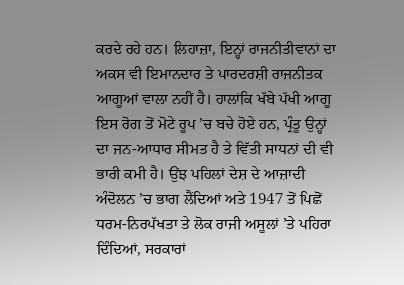ਕਰਦੇ ਰਹੇ ਹਨ। ਲਿਹਾਜ਼ਾ, ਇਨ੍ਹਾਂ ਰਾਜਨੀਤੀਵਾਨਾਂ ਦਾ ਅਕਸ ਵੀ ਇਮਾਨਦਾਰ ਤੇ ਪਾਰਦਰਸ਼ੀ ਰਾਜਨੀਤਕ ਆਗੂਆਂ ਵਾਲਾ ਨਹੀਂ ਹੈ। ਹਾਲਾਂਕਿ ਖੱਬੇ ਪੱਖੀ ਆਗੂ ਇਸ ਰੋਗ ਤੋਂ ਮੋਟੇ ਰੂਪ ’ਚ ਬਚੇ ਹੋਏ ਹਨ, ਪ੍ਰੰਤੂ ਉਨ੍ਹਾਂ ਦਾ ਜਨ-ਆਧਾਰ ਸੀਮਤ ਹੈ ਤੇ ਵਿੱਤੀ ਸਾਧਨਾਂ ਦੀ ਵੀ ਭਾਰੀ ਕਮੀ ਹੈ। ਉਂਝ ਪਹਿਲਾਂ ਦੇਸ਼ ਦੇ ਆਜ਼ਾਦੀ ਅੰਦੋਲਨ ’ਚ ਭਾਗ ਲੈਂਦਿਆਂ ਅਤੇ 1947 ਤੋਂ ਪਿਛੋਂ ਧਰਮ-ਨਿਰਪੱਖਤਾ ਤੇ ਲੋਕ ਰਾਜੀ ਅਸੂਲਾਂ ’ਤੇ ਪਹਿਰਾ ਦਿੰਦਿਆਂ, ਸਰਕਾਰਾਂ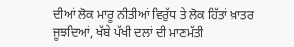ਦੀਆਂ ਲੋਕ ਮਾਰੂ ਨੀਤੀਆਂ ਵਿਰੁੱਧ ਤੇ ਲੋਕ ਹਿੱਤਾਂ ਖ਼ਾਤਰ ਜੂਝਦਿਆਂ, ਖੱਬੇ ਪੱਖੀ ਦਲਾਂ ਦੀ ਮਾਣਮੱਤੀ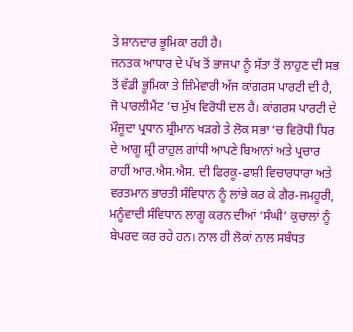ਤੇ ਸ਼ਾਨਦਾਰ ਭੂਮਿਕਾ ਰਹੀ ਹੈ।
ਜਨਤਕ ਆਧਾਰ ਦੇ ਪੱਖ ਤੋਂ ਭਾਜਪਾ ਨੂੰ ਸੱਤਾ ਤੋਂ ਲਾਹੁਣ ਦੀ ਸਭ ਤੋਂ ਵੱਡੀ ਭੂਮਿਕਾ ਤੇ ਜ਼ਿੰਮੇਵਾਰੀ ਅੱਜ ਕਾਂਗਰਸ ਪਾਰਟੀ ਦੀ ਹੈ, ਜੋ ਪਾਰਲੀਮੈਂਟ ’ਚ ਮੁੱਖ ਵਿਰੋਧੀ ਦਲ ਹੈ। ਕਾਂਗਰਸ ਪਾਰਟੀ ਦੇ ਮੌਜੂਦਾ ਪ੍ਰਧਾਨ ਸ਼੍ਰੀਮਾਨ ਖੜਗੇ ਤੇ ਲੋਕ ਸਭਾ ‘ਚ ਵਿਰੋਧੀ ਧਿਰ ਦੇ ਆਗੂ ਸ਼੍ਰੀ ਰਾਹੁਲ ਗਾਂਧੀ ਆਪਣੇ ਬਿਆਨਾਂ ਅਤੇ ਪ੍ਰਚਾਰ ਰਾਹੀਂ ਆਰ.ਐਸ.ਐਸ. ਦੀ ਫਿਰਕੂ-ਫਾਸ਼ੀ ਵਿਚਾਰਧਾਰਾ ਅਤੇ ਵਰਤਮਾਨ ਭਾਰਤੀ ਸੰਵਿਧਾਨ ਨੂੰ ਲਾਂਭੇ ਕਰ ਕੇ ਗੈਰ-ਜਮਹੂਰੀ, ਮਨੂੰਵਾਦੀ ਸੰਵਿਧਾਨ ਲਾਗੂ ਕਰਨ ਦੀਆਂ ‘ਸੰਘੀ’ ਕੁਚਾਲਾਂ ਨੂੰ ਬੇਪਰਦ ਕਰ ਰਹੇ ਹਨ। ਨਾਲ ਹੀ ਲੋਕਾਂ ਨਾਲ ਸਬੰਧਤ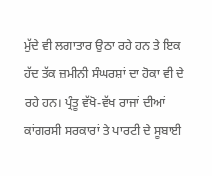ਮੁੱਦੇ ਵੀ ਲਗਾਤਾਰ ਉਠਾ ਰਹੇ ਹਨ ਤੇ ਇਕ ਹੱਦ ਤੱਕ ਜ਼ਮੀਨੀ ਸੰਘਰਸ਼ਾਂ ਦਾ ਹੋਕਾ ਵੀ ਦੇ ਰਹੇ ਹਨ। ਪ੍ਰੰਤੂ ਵੱਖੋ-ਵੱਖ ਰਾਜਾਂ ਦੀਆਂ ਕਾਂਗਰਸੀ ਸਰਕਾਰਾਂ ਤੇ ਪਾਰਟੀ ਦੇ ਸੂਬਾਈ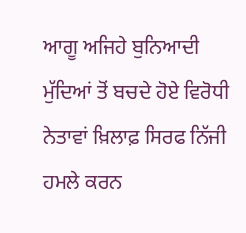ਆਗੂ ਅਜਿਹੇ ਬੁਨਿਆਦੀ ਮੁੱਦਿਆਂ ਤੋਂ ਬਚਦੇ ਹੋਏ ਵਿਰੋਧੀ ਨੇਤਾਵਾਂ ਖ਼ਿਲਾਫ਼ ਸਿਰਫ ਨਿੱਜੀ ਹਮਲੇ ਕਰਨ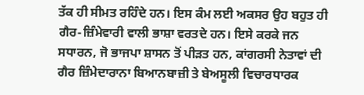ਤੱਕ ਹੀ ਸੀਮਤ ਰਹਿੰਦੇ ਹਨ। ਇਸ ਕੰਮ ਲਈ ਅਕਸਰ ਉਹ ਬਹੁਤ ਹੀ ਗੈਰ-ਜ਼ਿੰਮੇਵਾਰੀ ਵਾਲੀ ਭਾਸ਼ਾ ਵਰਤਦੇ ਹਨ। ਇਸੇ ਕਰਕੇ ਜਨ ਸਧਾਰਨ, ਜੋ ਭਾਜਪਾ ਸ਼ਾਸਨ ਤੋਂ ਪੀੜਤ ਹਨ, ਕਾਂਗਰਸੀ ਨੇਤਾਵਾਂ ਦੀ ਗੈਰ ਜ਼ਿੰਮੇਦਾਰਾਨਾ ਬਿਆਨਬਾਜ਼ੀ ਤੇ ਬੇਅਸੂਲੀ ਵਿਚਾਰਧਾਰਕ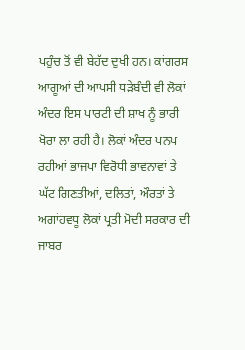ਪਹੁੰਚ ਤੋਂ ਵੀ ਬੇਹੱਦ ਦੁਖੀ ਹਨ। ਕਾਂਗਰਸ ਆਗੂਆਂ ਦੀ ਆਪਸੀ ਧੜੇਬੰਦੀ ਵੀ ਲੋਕਾਂ ਅੰਦਰ ਇਸ ਪਾਰਟੀ ਦੀ ਸ਼ਾਖ ਨੂੰ ਭਾਰੀ ਖੋਰਾ ਲਾ ਰਹੀ ਹੈ। ਲੋਕਾਂ ਅੰਦਰ ਪਨਪ ਰਹੀਆਂ ਭਾਜਪਾ ਵਿਰੋਧੀ ਭਾਵਨਾਵਾਂ ਤੇ ਘੱਟ ਗਿਣਤੀਆਂ, ਦਲਿਤਾਂ, ਔਰਤਾਂ ਤੇ ਅਗਾਂਹਵਧੂ ਲੋਕਾਂ ਪ੍ਰਤੀ ਮੋਦੀ ਸਰਕਾਰ ਦੀ ਜਾਬਰ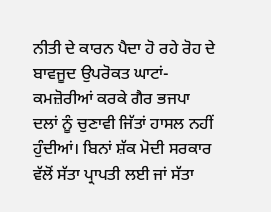ਨੀਤੀ ਦੇ ਕਾਰਨ ਪੈਦਾ ਹੋ ਰਹੇ ਰੋਹ ਦੇ ਬਾਵਜੂਦ ਉਪਰੋਕਤ ਘਾਟਾਂ-ਕਮਜ਼ੋਰੀਆਂ ਕਰਕੇ ਗੈਰ ਭਜਪਾ ਦਲਾਂ ਨੂੰ ਚੁਣਾਵੀ ਜਿੱਤਾਂ ਹਾਸਲ ਨਹੀਂ ਹੁੰਦੀਆਂ। ਬਿਨਾਂ ਸ਼ੱਕ ਮੋਦੀ ਸਰਕਾਰ ਵੱਲੋਂ ਸੱਤਾ ਪ੍ਰਾਪਤੀ ਲਈ ਜਾਂ ਸੱਤਾ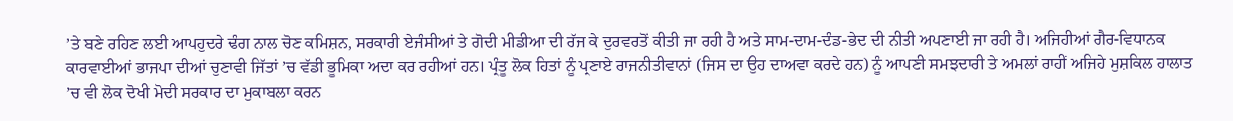’ਤੇ ਬਣੇ ਰਹਿਣ ਲਈ ਆਪਹੁਦਰੇ ਢੰਗ ਨਾਲ ਚੋਣ ਕਮਿਸ਼ਨ, ਸਰਕਾਰੀ ਏਜੰਸੀਆਂ ਤੇ ਗੋਦੀ ਮੀਡੀਆ ਦੀ ਰੱਜ ਕੇ ਦੁਰਵਰਤੋਂ ਕੀਤੀ ਜਾ ਰਹੀ ਹੈ ਅਤੇ ਸਾਮ-ਦਾਮ-ਦੰਡ-ਭੇਦ ਦੀ ਨੀਤੀ ਅਪਣਾਈ ਜਾ ਰਹੀ ਹੈ। ਅਜਿਹੀਆਂ ਗੈਰ-ਵਿਧਾਨਕ ਕਾਰਵਾਈਆਂ ਭਾਜਪਾ ਦੀਆਂ ਚੁਣਾਵੀ ਜਿੱਤਾਂ ’ਚ ਵੱਡੀ ਭੂਮਿਕਾ ਅਦਾ ਕਰ ਰਹੀਆਂ ਹਨ। ਪ੍ਰੰਤੂ ਲੋਕ ਹਿਤਾਂ ਨੂੰ ਪ੍ਰਣਾਏ ਰਾਜਨੀਤੀਵਾਨਾਂ (ਜਿਸ ਦਾ ਉਹ ਦਾਅਵਾ ਕਰਦੇ ਹਨ) ਨੂੰ ਆਪਣੀ ਸਮਝਦਾਰੀ ਤੇ ਅਮਲਾਂ ਰਾਹੀਂ ਅਜਿਹੇ ਮੁਸ਼ਕਿਲ ਹਾਲਾਤ ’ਚ ਵੀ ਲੋਕ ਦੋਖੀ ਮੋਦੀ ਸਰਕਾਰ ਦਾ ਮੁਕਾਬਲਾ ਕਰਨ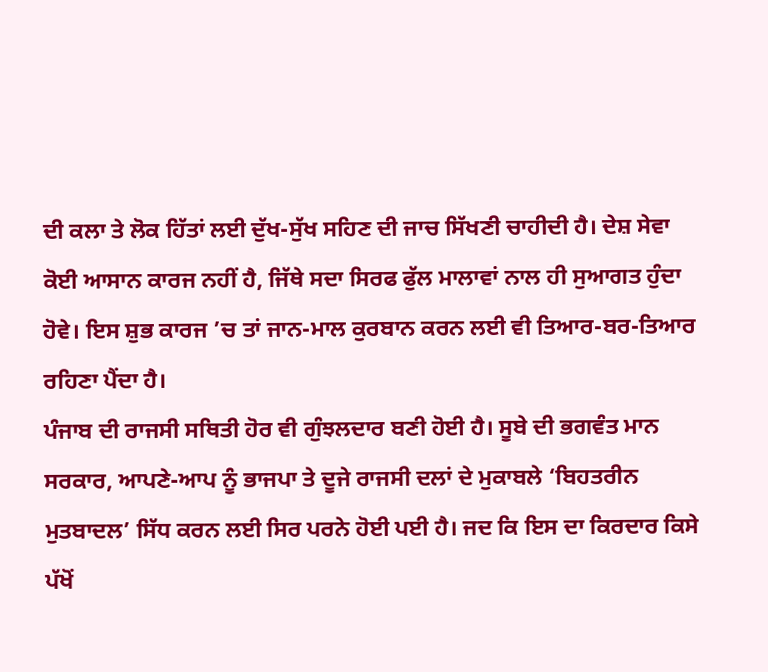ਦੀ ਕਲਾ ਤੇ ਲੋਕ ਹਿੱਤਾਂ ਲਈ ਦੁੱਖ-ਸੁੱਖ ਸਹਿਣ ਦੀ ਜਾਚ ਸਿੱਖਣੀ ਚਾਹੀਦੀ ਹੈ। ਦੇਸ਼ ਸੇਵਾ ਕੋਈ ਆਸਾਨ ਕਾਰਜ ਨਹੀਂ ਹੈ, ਜਿੱਥੇ ਸਦਾ ਸਿਰਫ ਫੁੱਲ ਮਾਲਾਵਾਂ ਨਾਲ ਹੀ ਸੁਆਗਤ ਹੁੰਦਾ ਹੋਵੇ। ਇਸ ਸ਼ੁਭ ਕਾਰਜ ’ਚ ਤਾਂ ਜਾਨ-ਮਾਲ ਕੁਰਬਾਨ ਕਰਨ ਲਈ ਵੀ ਤਿਆਰ-ਬਰ-ਤਿਆਰ ਰਹਿਣਾ ਪੈਂਦਾ ਹੈ।
ਪੰਜਾਬ ਦੀ ਰਾਜਸੀ ਸਥਿਤੀ ਹੋਰ ਵੀ ਗੁੰਝਲਦਾਰ ਬਣੀ ਹੋਈ ਹੈ। ਸੂਬੇ ਦੀ ਭਗਵੰਤ ਮਾਨ ਸਰਕਾਰ, ਆਪਣੇ-ਆਪ ਨੂੰ ਭਾਜਪਾ ਤੇ ਦੂਜੇ ਰਾਜਸੀ ਦਲਾਂ ਦੇ ਮੁਕਾਬਲੇ ‘ਬਿਹਤਰੀਨ ਮੁਤਬਾਦਲ’ ਸਿੱਧ ਕਰਨ ਲਈ ਸਿਰ ਪਰਨੇ ਹੋਈ ਪਈ ਹੈ। ਜਦ ਕਿ ਇਸ ਦਾ ਕਿਰਦਾਰ ਕਿਸੇ ਪੱਖੋਂ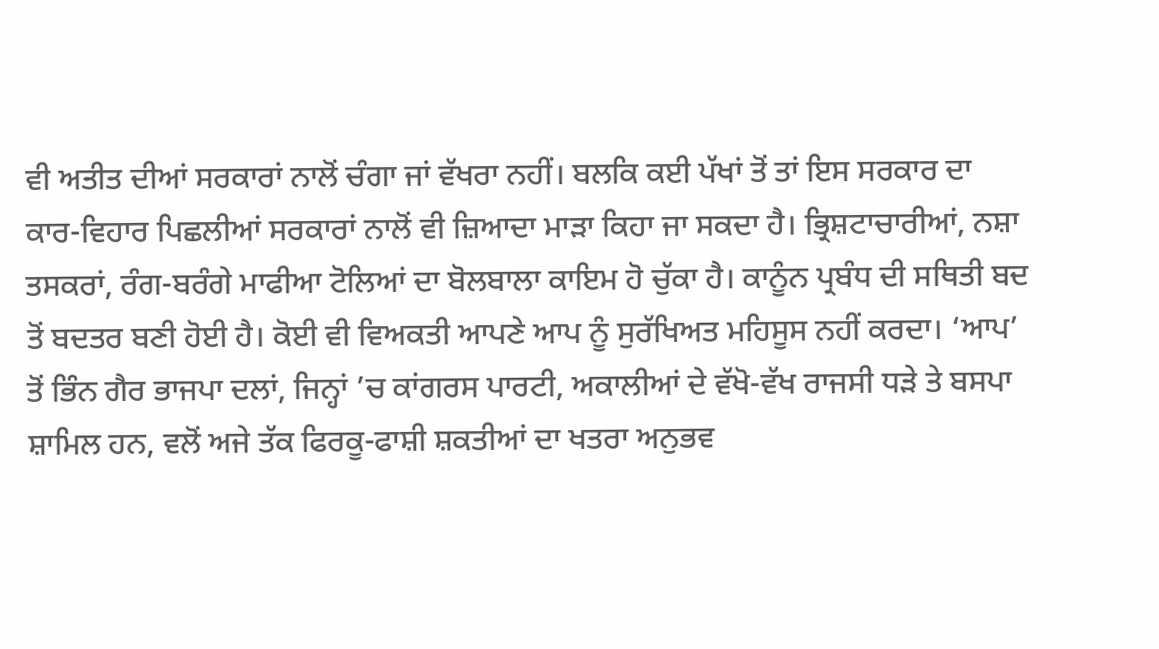ਵੀ ਅਤੀਤ ਦੀਆਂ ਸਰਕਾਰਾਂ ਨਾਲੋਂ ਚੰਗਾ ਜਾਂ ਵੱਖਰਾ ਨਹੀਂ। ਬਲਕਿ ਕਈ ਪੱਖਾਂ ਤੋਂ ਤਾਂ ਇਸ ਸਰਕਾਰ ਦਾ ਕਾਰ-ਵਿਹਾਰ ਪਿਛਲੀਆਂ ਸਰਕਾਰਾਂ ਨਾਲੋਂ ਵੀ ਜ਼ਿਆਦਾ ਮਾੜਾ ਕਿਹਾ ਜਾ ਸਕਦਾ ਹੈ। ਭ੍ਰਿਸ਼ਟਾਚਾਰੀਆਂ, ਨਸ਼ਾ ਤਸਕਰਾਂ, ਰੰਗ-ਬਰੰਗੇ ਮਾਫੀਆ ਟੋਲਿਆਂ ਦਾ ਬੋਲਬਾਲਾ ਕਾਇਮ ਹੋ ਚੁੱਕਾ ਹੈ। ਕਾਨੂੰਨ ਪ੍ਰਬੰਧ ਦੀ ਸਥਿਤੀ ਬਦ ਤੋਂ ਬਦਤਰ ਬਣੀ ਹੋਈ ਹੈ। ਕੋਈ ਵੀ ਵਿਅਕਤੀ ਆਪਣੇ ਆਪ ਨੂੰ ਸੁਰੱਖਿਅਤ ਮਹਿਸੂਸ ਨਹੀਂ ਕਰਦਾ। ‘ਆਪ’ ਤੋਂ ਭਿੰਨ ਗੈਰ ਭਾਜਪਾ ਦਲਾਂ, ਜਿਨ੍ਹਾਂ ’ਚ ਕਾਂਗਰਸ ਪਾਰਟੀ, ਅਕਾਲੀਆਂ ਦੇ ਵੱਖੋ-ਵੱਖ ਰਾਜਸੀ ਧੜੇ ਤੇ ਬਸਪਾ ਸ਼ਾਮਿਲ ਹਨ, ਵਲੋਂ ਅਜੇ ਤੱਕ ਫਿਰਕੂ-ਫਾਸ਼ੀ ਸ਼ਕਤੀਆਂ ਦਾ ਖਤਰਾ ਅਨੁਭਵ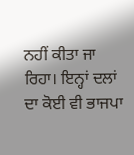ਨਹੀਂ ਕੀਤਾ ਜਾ ਰਿਹਾ। ਇਨ੍ਹਾਂ ਦਲਾਂ ਦਾ ਕੋਈ ਵੀ ਭਾਜਪਾ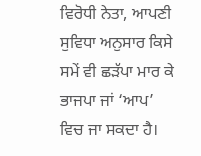ਵਿਰੋਧੀ ਨੇਤਾ, ਆਪਣੀ ਸੁਵਿਧਾ ਅਨੁਸਾਰ ਕਿਸੇ ਸਮੇਂ ਵੀ ਛੜੱਪਾ ਮਾਰ ਕੇ ਭਾਜਪਾ ਜਾਂ ‘ਆਪ’ ਵਿਚ ਜਾ ਸਕਦਾ ਹੈ।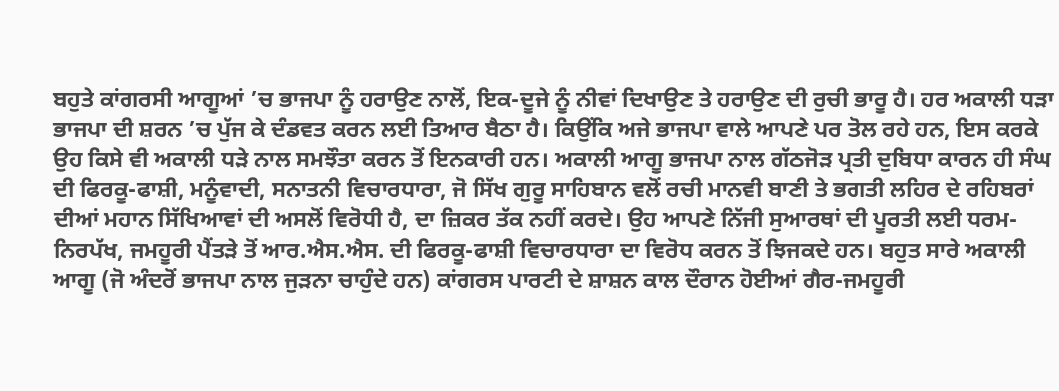ਬਹੁਤੇ ਕਾਂਗਰਸੀ ਆਗੂਆਂ ’ਚ ਭਾਜਪਾ ਨੂੰ ਹਰਾਉਣ ਨਾਲੋਂ, ਇਕ-ਦੂਜੇ ਨੂੰ ਨੀਵਾਂ ਦਿਖਾਉਣ ਤੇ ਹਰਾਉਣ ਦੀ ਰੁਚੀ ਭਾਰੂ ਹੈ। ਹਰ ਅਕਾਲੀ ਧੜਾ ਭਾਜਪਾ ਦੀ ਸ਼ਰਨ ’ਚ ਪੁੱਜ ਕੇ ਦੰਡਵਤ ਕਰਨ ਲਈ ਤਿਆਰ ਬੈਠਾ ਹੈ। ਕਿਉਂਕਿ ਅਜੇ ਭਾਜਪਾ ਵਾਲੇ ਆਪਣੇ ਪਰ ਤੋਲ ਰਹੇ ਹਨ, ਇਸ ਕਰਕੇ ਉਹ ਕਿਸੇ ਵੀ ਅਕਾਲੀ ਧੜੇ ਨਾਲ ਸਮਝੌਤਾ ਕਰਨ ਤੋਂ ਇਨਕਾਰੀ ਹਨ। ਅਕਾਲੀ ਆਗੂ ਭਾਜਪਾ ਨਾਲ ਗੱਠਜੋੜ ਪ੍ਰਤੀ ਦੁਬਿਧਾ ਕਾਰਨ ਹੀ ਸੰਘ ਦੀ ਫਿਰਕੂ-ਫਾਸ਼ੀ, ਮਨੂੰਵਾਦੀ, ਸਨਾਤਨੀ ਵਿਚਾਰਧਾਰਾ, ਜੋ ਸਿੱਖ ਗੁਰੂ ਸਾਹਿਬਾਨ ਵਲੋਂ ਰਚੀ ਮਾਨਵੀ ਬਾਣੀ ਤੇ ਭਗਤੀ ਲਹਿਰ ਦੇ ਰਹਿਬਰਾਂ ਦੀਆਂ ਮਹਾਨ ਸਿੱਖਿਆਵਾਂ ਦੀ ਅਸਲੋਂ ਵਿਰੋਧੀ ਹੈ, ਦਾ ਜ਼ਿਕਰ ਤੱਕ ਨਹੀਂ ਕਰਦੇ। ਉਹ ਆਪਣੇ ਨਿੱਜੀ ਸੁਆਰਥਾਂ ਦੀ ਪੂਰਤੀ ਲਈ ਧਰਮ-ਨਿਰਪੱਖ, ਜਮਹੂਰੀ ਪੈਂਤੜੇ ਤੋਂ ਆਰ.ਐਸ.ਐਸ. ਦੀ ਫਿਰਕੂ-ਫਾਸ਼ੀ ਵਿਚਾਰਧਾਰਾ ਦਾ ਵਿਰੋਧ ਕਰਨ ਤੋਂ ਝਿਜਕਦੇ ਹਨ। ਬਹੁਤ ਸਾਰੇ ਅਕਾਲੀ ਆਗੂ (ਜੋ ਅੰਦਰੋਂ ਭਾਜਪਾ ਨਾਲ ਜੁੜਨਾ ਚਾਹੁੰਦੇ ਹਨ) ਕਾਂਗਰਸ ਪਾਰਟੀ ਦੇ ਸ਼ਾਸ਼ਨ ਕਾਲ ਦੌਰਾਨ ਹੋਈਆਂ ਗੈਰ-ਜਮਹੂਰੀ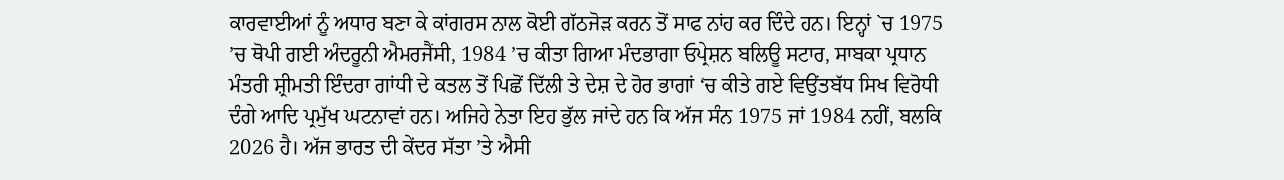ਕਾਰਵਾਈਆਂ ਨੂੰ ਅਧਾਰ ਬਣਾ ਕੇ ਕਾਂਗਰਸ ਨਾਲ ਕੋਈ ਗੱਠਜੋੜ ਕਰਨ ਤੋਂ ਸਾਫ ਨਾਂਹ ਕਰ ਦਿੰਦੇ ਹਨ। ਇਨ੍ਹਾਂ `ਚ 1975 ’ਚ ਥੋਪੀ ਗਈ ਅੰਦਰੂਨੀ ਐਮਰਜੈਂਸੀ, 1984 ’ਚ ਕੀਤਾ ਗਿਆ ਮੰਦਭਾਗਾ ਓਪ੍ਰੇਸ਼ਨ ਬਲਿਊ ਸਟਾਰ, ਸਾਬਕਾ ਪ੍ਰਧਾਨ ਮੰਤਰੀ ਸ਼੍ਰੀਮਤੀ ਇੰਦਰਾ ਗਾਂਧੀ ਦੇ ਕਤਲ ਤੋਂ ਪਿਛੋਂ ਦਿੱਲੀ ਤੇ ਦੇਸ਼ ਦੇ ਹੋਰ ਭਾਗਾਂ ‘ਚ ਕੀਤੇ ਗਏ ਵਿਉਂਤਬੱਧ ਸਿਖ ਵਿਰੋਧੀ ਦੰਗੇ ਆਦਿ ਪ੍ਰਮੁੱਖ ਘਟਨਾਵਾਂ ਹਨ। ਅਜਿਹੇ ਨੇਤਾ ਇਹ ਭੁੱਲ ਜਾਂਦੇ ਹਨ ਕਿ ਅੱਜ ਸੰਨ 1975 ਜਾਂ 1984 ਨਹੀਂ, ਬਲਕਿ 2026 ਹੈ। ਅੱਜ ਭਾਰਤ ਦੀ ਕੇਂਦਰ ਸੱਤਾ ’ਤੇ ਐਸੀ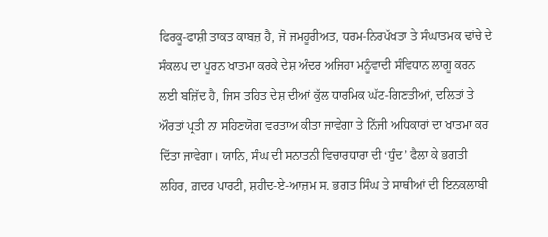ਫਿਰਕੂ-ਫਾਸ਼ੀ ਤਾਕਤ ਕਾਬਜ਼ ਹੈ, ਜੋ ਜਮਹੂਰੀਅਤ, ਧਰਮ-ਨਿਰਪੱਖਤਾ ਤੇ ਸੰਘਾਤਮਕ ਢਾਂਚੇ ਦੇ ਸੰਕਲਪ ਦਾ ਪੂਰਨ ਖਾਤਮਾ ਕਰਕੇ ਦੇਸ਼ ਅੰਦਰ ਅਜਿਹਾ ਮਨੂੰਵਾਦੀ ਸੰਵਿਧਾਨ ਲਾਗੂ ਕਰਨ ਲਈ ਬਜ਼ਿੱਦ ਹੈ, ਜਿਸ ਤਹਿਤ ਦੇਸ਼ ਦੀਆਂ ਕੁੱਲ ਧਾਰਮਿਕ ਘੱਟ-ਗਿਣਤੀਆਂ, ਦਲਿਤਾਂ ਤੇ ਔਰਤਾਂ ਪ੍ਰਤੀ ਨਾ ਸਹਿਣਯੋਗ ਵਰਤਾਅ ਕੀਤਾ ਜਾਵੇਗਾ ਤੇ ਨਿੱਜੀ ਅਧਿਕਾਰਾਂ ਦਾ ਖਾਤਮਾ ਕਰ ਦਿੱਤਾ ਜਾਵੇਗਾ। ਯਾਨਿ, ਸੰਘ ਦੀ ਸਨਾਤਨੀ ਵਿਚਾਰਧਾਰਾ ਦੀ ‘ਧੁੰਦ’ ਫੈਲਾ ਕੇ ਭਗਤੀ ਲਹਿਰ, ਗ਼ਦਰ ਪਾਰਟੀ, ਸ਼ਹੀਦ-ਏ-ਆਜ਼ਮ ਸ. ਭਗਤ ਸਿੰਘ ਤੇ ਸਾਥੀਆਂ ਦੀ ਇਨਕਲਾਬੀ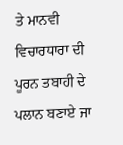ਤੇ ਮਾਨਵੀ ਵਿਚਾਰਧਾਰਾ ਦੀ ਪੂਰਨ ਤਬਾਹੀ ਦੇ ਪਲਾਨ ਬਣਾਏ ਜਾ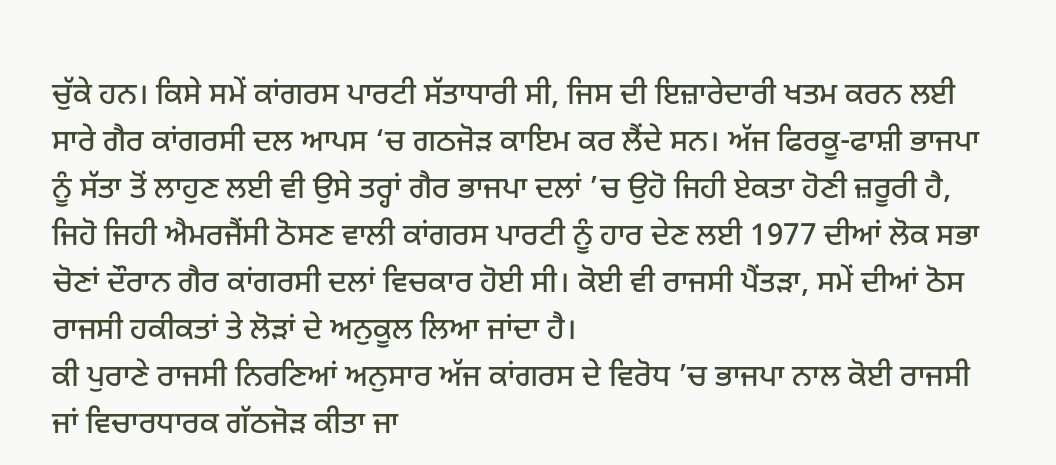ਚੁੱਕੇ ਹਨ। ਕਿਸੇ ਸਮੇਂ ਕਾਂਗਰਸ ਪਾਰਟੀ ਸੱਤਾਧਾਰੀ ਸੀ, ਜਿਸ ਦੀ ਇਜ਼ਾਰੇਦਾਰੀ ਖਤਮ ਕਰਨ ਲਈ ਸਾਰੇ ਗੈਰ ਕਾਂਗਰਸੀ ਦਲ ਆਪਸ ‘ਚ ਗਠਜੋੜ ਕਾਇਮ ਕਰ ਲੈਂਦੇ ਸਨ। ਅੱਜ ਫਿਰਕੂ-ਫਾਸ਼ੀ ਭਾਜਪਾ ਨੂੰ ਸੱਤਾ ਤੋਂ ਲਾਹੁਣ ਲਈ ਵੀ ਉਸੇ ਤਰ੍ਹਾਂ ਗੈਰ ਭਾਜਪਾ ਦਲਾਂ ’ਚ ਉਹੋ ਜਿਹੀ ਏਕਤਾ ਹੋਣੀ ਜ਼ਰੂਰੀ ਹੈ, ਜਿਹੋ ਜਿਹੀ ਐਮਰਜੈਂਸੀ ਠੋਸਣ ਵਾਲੀ ਕਾਂਗਰਸ ਪਾਰਟੀ ਨੂੰ ਹਾਰ ਦੇਣ ਲਈ 1977 ਦੀਆਂ ਲੋਕ ਸਭਾ ਚੋਣਾਂ ਦੌਰਾਨ ਗੈਰ ਕਾਂਗਰਸੀ ਦਲਾਂ ਵਿਚਕਾਰ ਹੋਈ ਸੀ। ਕੋਈ ਵੀ ਰਾਜਸੀ ਪੈਂਤੜਾ, ਸਮੇਂ ਦੀਆਂ ਠੋਸ ਰਾਜਸੀ ਹਕੀਕਤਾਂ ਤੇ ਲੋੜਾਂ ਦੇ ਅਨੁਕੂਲ ਲਿਆ ਜਾਂਦਾ ਹੈ।
ਕੀ ਪੁਰਾਣੇ ਰਾਜਸੀ ਨਿਰਣਿਆਂ ਅਨੁਸਾਰ ਅੱਜ ਕਾਂਗਰਸ ਦੇ ਵਿਰੋਧ ’ਚ ਭਾਜਪਾ ਨਾਲ ਕੋਈ ਰਾਜਸੀ ਜਾਂ ਵਿਚਾਰਧਾਰਕ ਗੱਠਜੋੜ ਕੀਤਾ ਜਾ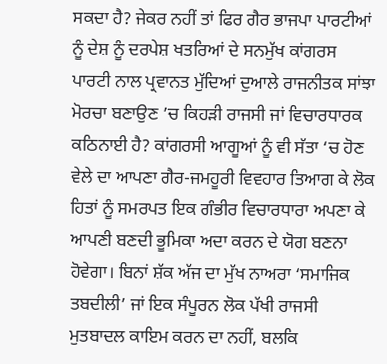ਸਕਦਾ ਹੈ? ਜੇਕਰ ਨਹੀਂ ਤਾਂ ਫਿਰ ਗੈਰ ਭਾਜਪਾ ਪਾਰਟੀਆਂ ਨੂੰ ਦੇਸ਼ ਨੂੰ ਦਰਪੇਸ਼ ਖਤਰਿਆਂ ਦੇ ਸਨਮੁੱਖ ਕਾਂਗਰਸ ਪਾਰਟੀ ਨਾਲ ਪ੍ਰਵਾਨਤ ਮੁੱਦਿਆਂ ਦੁਆਲੇ ਰਾਜਨੀਤਕ ਸਾਂਝਾ ਮੋਰਚਾ ਬਣਾਉਣ ’ਚ ਕਿਹੜੀ ਰਾਜਸੀ ਜਾਂ ਵਿਚਾਰਧਾਰਕ ਕਠਿਨਾਈ ਹੈ? ਕਾਂਗਰਸੀ ਆਗੂਆਂ ਨੂੰ ਵੀ ਸੱਤਾ ‘ਚ ਹੋਣ ਵੇਲੇ ਦਾ ਆਪਣਾ ਗੈਰ-ਜਮਹੂਰੀ ਵਿਵਹਾਰ ਤਿਆਗ ਕੇ ਲੋਕ ਹਿਤਾਂ ਨੂੰ ਸਮਰਪਤ ਇਕ ਗੰਭੀਰ ਵਿਚਾਰਧਾਰਾ ਅਪਣਾ ਕੇ ਆਪਣੀ ਬਣਦੀ ਭੂਮਿਕਾ ਅਦਾ ਕਰਨ ਦੇ ਯੋਗ ਬਣਨਾ ਹੋਵੇਗਾ। ਬਿਨਾਂ ਸ਼ੱਕ ਅੱਜ ਦਾ ਮੁੱਖ ਨਾਅਰਾ ‘ਸਮਾਜਿਕ ਤਬਦੀਲੀ’ ਜਾਂ ਇਕ ਸੰਪੂਰਨ ਲੋਕ ਪੱਖੀ ਰਾਜਸੀ ਮੁਤਬਾਦਲ ਕਾਇਮ ਕਰਨ ਦਾ ਨਹੀਂ, ਬਲਕਿ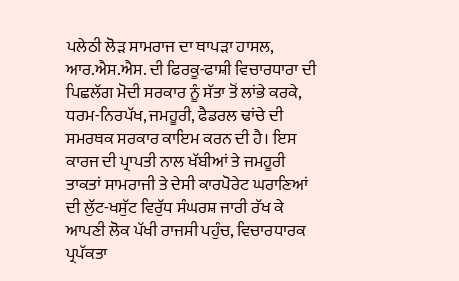ਪਲੇਠੀ ਲੋੜ ਸਾਮਰਾਜ ਦਾ ਥਾਪੜਾ ਹਾਸਲ, ਆਰ.ਐਸ.ਐਸ. ਦੀ ਫਿਰਕੂ-ਫਾਸ਼ੀ ਵਿਚਾਰਧਾਰਾ ਦੀ ਪਿਛਲੱਗ ਮੋਦੀ ਸਰਕਾਰ ਨੂੰ ਸੱਤਾ ਤੋਂ ਲਾਂਭੇ ਕਰਕੇ, ਧਰਮ-ਨਿਰਪੱਖ, ਜਮਹੂਰੀ, ਫੈਡਰਲ ਢਾਂਚੇ ਦੀ ਸਮਰਥਕ ਸਰਕਾਰ ਕਾਇਮ ਕਰਨ ਦੀ ਹੈ। ਇਸ ਕਾਰਜ ਦੀ ਪ੍ਰਾਪਤੀ ਨਾਲ ਖੱਬੀਆਂ ਤੇ ਜਮਹੂਰੀ ਤਾਕਤਾਂ ਸਾਮਰਾਜੀ ਤੇ ਦੇਸੀ ਕਾਰਪੋਰੇਟ ਘਰਾਣਿਆਂ ਦੀ ਲੁੱਟ-ਖਸੁੱਟ ਵਿਰੁੱਧ ਸੰਘਰਸ਼ ਜਾਰੀ ਰੱਖ ਕੇ ਆਪਣੀ ਲੋਕ ਪੱਖੀ ਰਾਜਸੀ ਪਹੁੰਚ, ਵਿਚਾਰਧਾਰਕ ਪ੍ਰਪੱਕਤਾ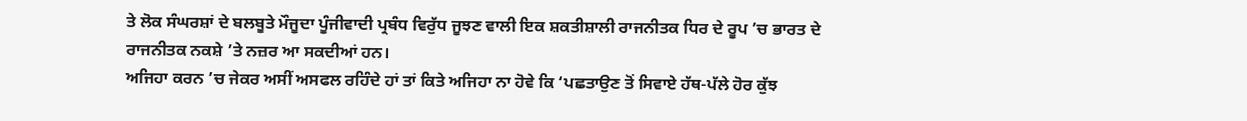ਤੇ ਲੋਕ ਸੰਘਰਸ਼ਾਂ ਦੇ ਬਲਬੂਤੇ ਮੌਜੂਦਾ ਪੂੰਜੀਵਾਦੀ ਪ੍ਰਬੰਧ ਵਿਰੁੱਧ ਜੂਝਣ ਵਾਲੀ ਇਕ ਸ਼ਕਤੀਸ਼ਾਲੀ ਰਾਜਨੀਤਕ ਧਿਰ ਦੇ ਰੂਪ ’ਚ ਭਾਰਤ ਦੇ ਰਾਜਨੀਤਕ ਨਕਸ਼ੇ ’ਤੇ ਨਜ਼ਰ ਆ ਸਕਦੀਆਂ ਹਨ।
ਅਜਿਹਾ ਕਰਨ ’ਚ ਜੇਕਰ ਅਸੀਂ ਅਸਫਲ ਰਹਿੰਦੇ ਹਾਂ ਤਾਂ ਕਿਤੇ ਅਜਿਹਾ ਨਾ ਹੋਵੇ ਕਿ ‘ਪਛਤਾਉਣ ਤੋਂ ਸਿਵਾਏ ਹੱਥ-ਪੱਲੇ ਹੋਰ ਕੁੱਝ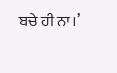ਬਚੇ ਹੀ ਨਾ।’